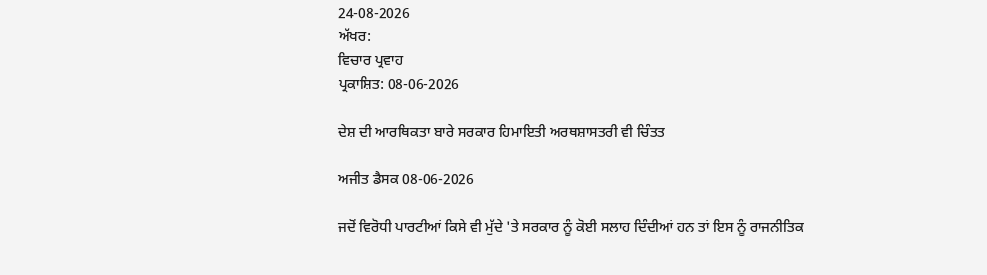24-08-2026
ਅੱਖਰ:
ਵਿਚਾਰ ਪ੍ਰਵਾਹ
ਪ੍ਰਕਾਸ਼ਿਤ: 08-06-2026

ਦੇਸ਼ ਦੀ ਆਰਥਿਕਤਾ ਬਾਰੇ ਸਰਕਾਰ ਹਿਮਾਇਤੀ ਅਰਥਸ਼ਾਸਤਰੀ ਵੀ ਚਿੰਤਤ

ਅਜੀਤ ਡੈਸਕ 08-06-2026

ਜਦੋਂ ਵਿਰੋਧੀ ਪਾਰਟੀਆਂ ਕਿਸੇ ਵੀ ਮੁੱਦੇ 'ਤੇ ਸਰਕਾਰ ਨੂੰ ਕੋਈ ਸਲਾਹ ਦਿੰਦੀਆਂ ਹਨ ਤਾਂ ਇਸ ਨੂੰ ਰਾਜਨੀਤਿਕ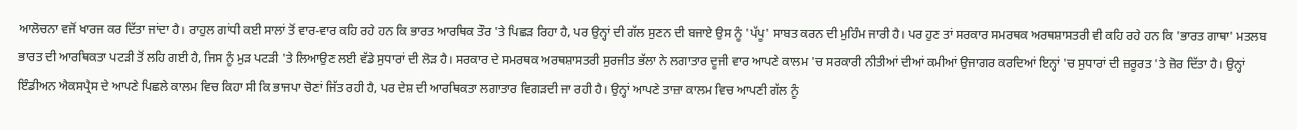ਆਲੋਚਨਾ ਵਜੋਂ ਖਾਰਜ ਕਰ ਦਿੱਤਾ ਜਾਂਦਾ ਹੈ। ਰਾਹੁਲ ਗਾਂਧੀ ਕਈ ਸਾਲਾਂ ਤੋਂ ਵਾਰ-ਵਾਰ ਕਹਿ ਰਹੇ ਹਨ ਕਿ ਭਾਰਤ ਆਰਥਿਕ ਤੌਰ 'ਤੇ ਪਿਛੜ ਰਿਹਾ ਹੈ, ਪਰ ਉਨ੍ਹਾਂ ਦੀ ਗੱਲ ਸੁਣਨ ਦੀ ਬਜਾਏ ਉਸ ਨੂੰ 'ਪੱਪੂ' ਸਾਬਤ ਕਰਨ ਦੀ ਮੁਹਿੰਮ ਜਾਰੀ ਹੈ। ਪਰ ਹੁਣ ਤਾਂ ਸਰਕਾਰ ਸਮਰਥਕ ਅਰਥਸ਼ਾਸਤਰੀ ਵੀ ਕਹਿ ਰਹੇ ਹਨ ਕਿ 'ਭਾਰਤ ਗਾਥਾ' ਮਤਲਬ ਭਾਰਤ ਦੀ ਆਰਥਿਕਤਾ ਪਟੜੀ ਤੋਂ ਲਹਿ ਗਈ ਹੈ, ਜਿਸ ਨੂੰ ਮੁੜ ਪਟੜੀ 'ਤੇ ਲਿਆਉਣ ਲਈ ਵੱਡੇ ਸੁਧਾਰਾਂ ਦੀ ਲੋੜ ਹੈ। ਸਰਕਾਰ ਦੇ ਸਮਰਥਕ ਅਰਥਸ਼ਾਸਤਰੀ ਸੁਰਜੀਤ ਭੱਲਾ ਨੇ ਲਗਾਤਾਰ ਦੂਜੀ ਵਾਰ ਆਪਣੇ ਕਾਲਮ 'ਚ ਸਰਕਾਰੀ ਨੀਤੀਆਂ ਦੀਆਂ ਕਮੀਆਂ ਉਜਾਗਰ ਕਰਦਿਆਂ ਇਨ੍ਹਾਂ 'ਚ ਸੁਧਾਰਾਂ ਦੀ ਜ਼ਰੂਰਤ 'ਤੇ ਜ਼ੋਰ ਦਿੱਤਾ ਹੈ। ਉਨ੍ਹਾਂ ਇੰਡੀਅਨ ਐਕਸਪ੍ਰੈਸ ਦੇ ਆਪਣੇ ਪਿਛਲੇ ਕਾਲਮ ਵਿਚ ਕਿਹਾ ਸੀ ਕਿ ਭਾਜਪਾ ਚੋਣਾਂ ਜਿੱਤ ਰਹੀ ਹੈ, ਪਰ ਦੇਸ਼ ਦੀ ਆਰਥਿਕਤਾ ਲਗਾਤਾਰ ਵਿਗੜਦੀ ਜਾ ਰਹੀ ਹੈ। ਉਨ੍ਹਾਂ ਆਪਣੇ ਤਾਜ਼ਾ ਕਾਲਮ ਵਿਚ ਆਪਣੀ ਗੱਲ ਨੂੰ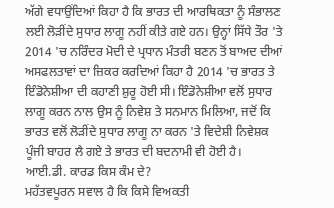ਅੱਗੇ ਵਧਾਉਂਦਿਆਂ ਕਿਹਾ ਹੈ ਕਿ ਭਾਰਤ ਦੀ ਆਰਥਿਕਤਾ ਨੂੰ ਸੰਭਾਲਣ ਲਈ ਲੋੜੀਂਦੇ ਸੁਧਾਰ ਲਾਗੂ ਨਹੀਂ ਕੀਤੇ ਗਏ ਹਨ। ਉਨ੍ਹਾਂ ਸਿੱਧੇ ਤੌਰ 'ਤੇ 2014 'ਚ ਨਰਿੰਦਰ ਮੋਦੀ ਦੇ ਪ੍ਰਧਾਨ ਮੰਤਰੀ ਬਣਨ ਤੋਂ ਬਾਅਦ ਦੀਆਂ ਅਸਫਲਤਾਵਾਂ ਦਾ ਜ਼ਿਕਰ ਕਰਦਿਆਂ ਕਿਹਾ ਹੈ 2014 'ਚ ਭਾਰਤ ਤੇ ਇੰਡੋਨੇਸ਼ੀਆ ਦੀ ਕਹਾਣੀ ਸ਼ੁਰੂ ਹੋਈ ਸੀ। ਇੰਡੋਨੇਸ਼ੀਆ ਵਲੋਂ ਸੁਧਾਰ ਲਾਗੂ ਕਰਨ ਨਾਲ ਉਸ ਨੂੰ ਨਿਵੇਸ਼ ਤੇ ਸਨਮਾਨ ਮਿਲਿਆ, ਜਦੋਂ ਕਿ ਭਾਰਤ ਵਲੋਂ ਲੋੜੀਂਦੇ ਸੁਧਾਰ ਲਾਗੂ ਨਾ ਕਰਨ 'ਤੇ ਵਿਦੇਸ਼ੀ ਨਿਵੇਸ਼ਕ ਪੂੰਜੀ ਬਾਹਰ ਲੈ ਗਏ ਤੇ ਭਾਰਤ ਦੀ ਬਦਨਾਮੀ ਵੀ ਹੋਈ ਹੈ।
ਆਈ.ਡੀ. ਕਾਰਡ ਕਿਸ ਕੰਮ ਦੇ?
ਮਹੱਤਵਪੂਰਨ ਸਵਾਲ ਹੈ ਕਿ ਕਿਸੇ ਵਿਅਕਤੀ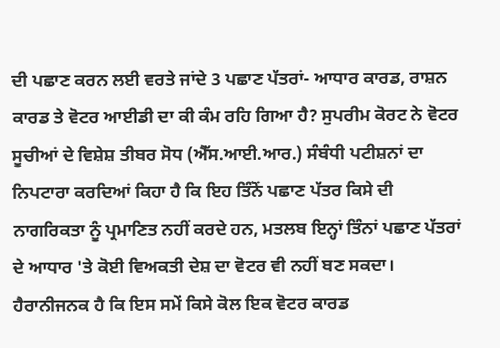ਦੀ ਪਛਾਣ ਕਰਨ ਲਈ ਵਰਤੇ ਜਾਂਦੇ 3 ਪਛਾਣ ਪੱਤਰਾਂ- ਆਧਾਰ ਕਾਰਡ, ਰਾਸ਼ਨ ਕਾਰਡ ਤੇ ਵੋਟਰ ਆਈਡੀ ਦਾ ਕੀ ਕੰਮ ਰਹਿ ਗਿਆ ਹੈ? ਸੁਪਰੀਮ ਕੋਰਟ ਨੇ ਵੋਟਰ ਸੂਚੀਆਂ ਦੇ ਵਿਸ਼ੇਸ਼ ਤੀਬਰ ਸੋਧ (ਐੱਸ.ਆਈ.ਆਰ.) ਸੰਬੰਧੀ ਪਟੀਸ਼ਨਾਂ ਦਾ ਨਿਪਟਾਰਾ ਕਰਦਿਆਂ ਕਿਹਾ ਹੈ ਕਿ ਇਹ ਤਿੰਨੋਂ ਪਛਾਣ ਪੱਤਰ ਕਿਸੇ ਦੀ ਨਾਗਰਿਕਤਾ ਨੂੰ ਪ੍ਰਮਾਣਿਤ ਨਹੀਂ ਕਰਦੇ ਹਨ, ਮਤਲਬ ਇਨ੍ਹਾਂ ਤਿੰਨਾਂ ਪਛਾਣ ਪੱਤਰਾਂ ਦੇ ਆਧਾਰ 'ਤੇ ਕੋਈ ਵਿਅਕਤੀ ਦੇਸ਼ ਦਾ ਵੋਟਰ ਵੀ ਨਹੀਂ ਬਣ ਸਕਦਾ। ਹੈਰਾਨੀਜਨਕ ਹੈ ਕਿ ਇਸ ਸਮੇਂ ਕਿਸੇ ਕੋਲ ਇਕ ਵੋਟਰ ਕਾਰਡ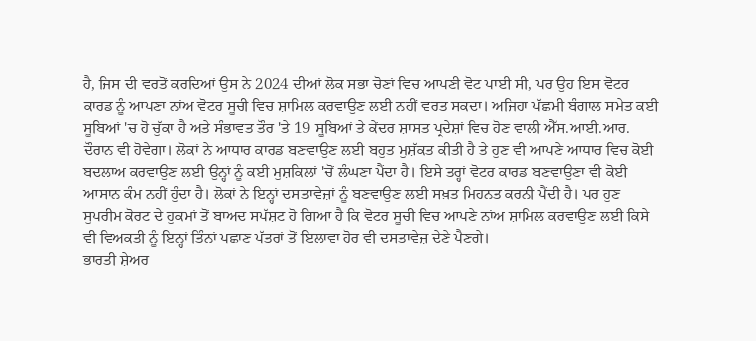ਹੈ, ਜਿਸ ਦੀ ਵਰਤੋਂ ਕਰਦਿਆਂ ਉਸ ਨੇ 2024 ਦੀਆਂ ਲੋਕ ਸਭਾ ਚੋਣਾਂ ਵਿਚ ਆਪਣੀ ਵੋਟ ਪਾਈ ਸੀ, ਪਰ ਉਹ ਇਸ ਵੋਟਰ ਕਾਰਡ ਨੂੰ ਆਪਣਾ ਨਾਂਅ ਵੋਟਰ ਸੂਚੀ ਵਿਚ ਸ਼ਾਮਿਲ ਕਰਵਾਉਣ ਲਈ ਨਹੀਂ ਵਰਤ ਸਕਦਾ। ਅਜਿਹਾ ਪੱਛਮੀ ਬੰਗਾਲ ਸਮੇਤ ਕਈ ਸੂਬਿਆਂ 'ਚ ਹੋ ਚੁੱਕਾ ਹੈ ਅਤੇ ਸੰਭਾਵਤ ਤੌਰ 'ਤੇ 19 ਸੂਬਿਆਂ ਤੇ ਕੇਂਦਰ ਸ਼ਾਸਤ ਪ੍ਰਦੇਸ਼ਾਂ ਵਿਚ ਹੋਣ ਵਾਲੀ ਐੱਸ.ਆਈ.ਆਰ. ਦੌਰਾਨ ਵੀ ਹੋਵੇਗਾ। ਲੋਕਾਂ ਨੇ ਆਧਾਰ ਕਾਰਡ ਬਣਵਾਉਣ ਲਈ ਬਹੁਤ ਮੁਸ਼ੱਕਤ ਕੀਤੀ ਹੈ ਤੇ ਹੁਣ ਵੀ ਆਪਣੇ ਆਧਾਰ ਵਿਚ ਕੋਈ ਬਦਲਾਅ ਕਰਵਾਉਣ ਲਈ ਉਨ੍ਹਾਂ ਨੂੰ ਕਈ ਮੁਸ਼ਕਿਲਾਂ 'ਚੋਂ ਲੰਘਣਾ ਪੈਂਦਾ ਹੈ। ਇਸੇ ਤਰ੍ਹਾਂ ਵੋਟਰ ਕਾਰਡ ਬਣਵਾਉਣਾ ਵੀ ਕੋਈ ਆਸਾਨ ਕੰਮ ਨਹੀਂ ਹੁੰਦਾ ਹੈ। ਲੋਕਾਂ ਨੇ ਇਨ੍ਹਾਂ ਦਸਤਾਵੇਜ਼ਾਂ ਨੂੰ ਬਣਵਾਉਣ ਲਈ ਸਖ਼ਤ ਮਿਹਨਤ ਕਰਨੀ ਪੈਂਦੀ ਹੈ। ਪਰ ਹੁਣ ਸੁਪਰੀਮ ਕੋਰਟ ਦੇ ਹੁਕਮਾਂ ਤੋਂ ਬਾਅਦ ਸਪੱਸ਼ਟ ਹੋ ਗਿਆ ਹੈ ਕਿ ਵੋਟਰ ਸੂਚੀ ਵਿਚ ਆਪਣੇ ਨਾਂਅ ਸ਼ਾਮਿਲ ਕਰਵਾਉਣ ਲਈ ਕਿਸੇ ਵੀ ਵਿਅਕਤੀ ਨੂੰ ਇਨ੍ਹਾਂ ਤਿੰਨਾਂ ਪਛਾਣ ਪੱਤਰਾਂ ਤੋਂ ਇਲਾਵਾ ਹੋਰ ਵੀ ਦਸਤਾਵੇਜ਼ ਦੇਣੇ ਪੈਣਗੇ।
ਭਾਰਤੀ ਸ਼ੇਅਰ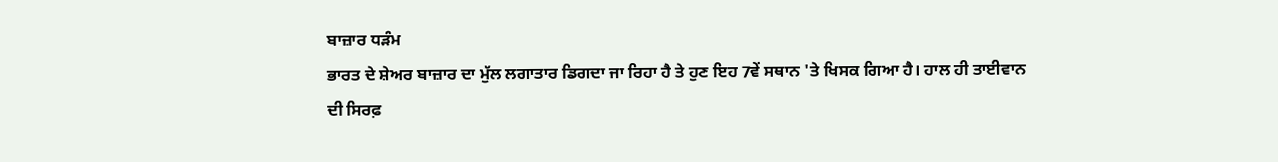ਬਾਜ਼ਾਰ ਧੜੰਮ
ਭਾਰਤ ਦੇ ਸ਼ੇਅਰ ਬਾਜ਼ਾਰ ਦਾ ਮੁੱਲ ਲਗਾਤਾਰ ਡਿਗਦਾ ਜਾ ਰਿਹਾ ਹੈ ਤੇ ਹੁਣ ਇਹ 7ਵੇਂ ਸਥਾਨ 'ਤੇ ਖਿਸਕ ਗਿਆ ਹੈ। ਹਾਲ ਹੀ ਤਾਈਵਾਨ ਦੀ ਸਿਰਫ਼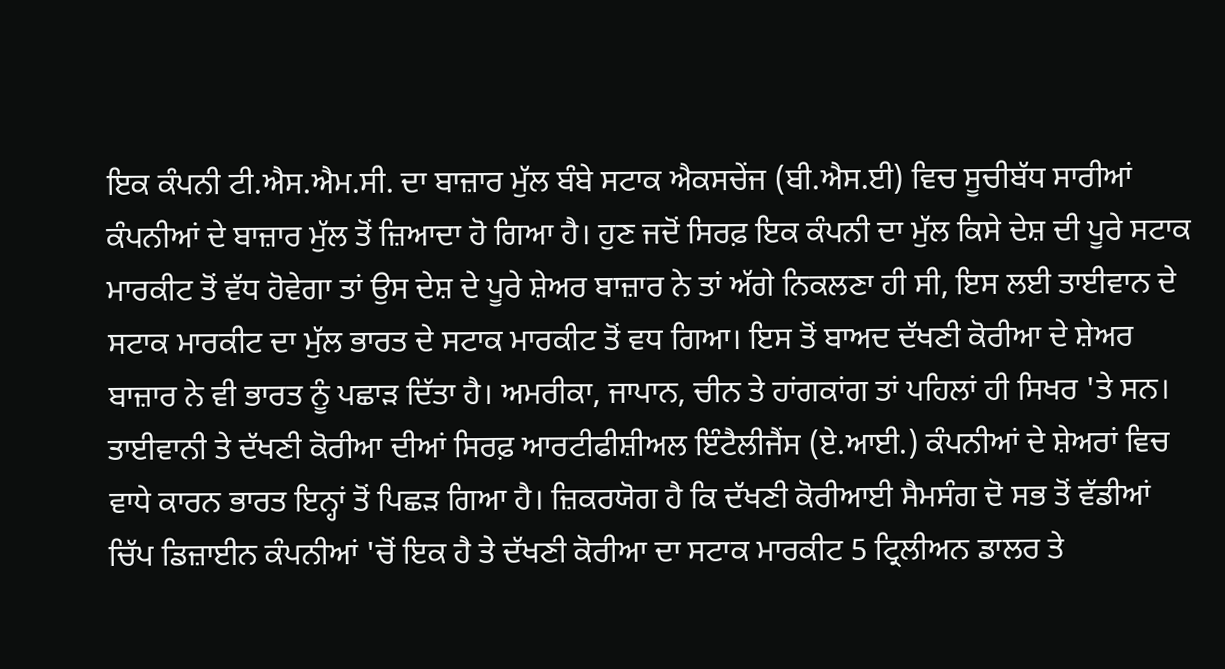ਇਕ ਕੰਪਨੀ ਟੀ.ਐਸ.ਐਮ.ਸੀ. ਦਾ ਬਾਜ਼ਾਰ ਮੁੱਲ ਬੰਬੇ ਸਟਾਕ ਐਕਸਚੇਂਜ (ਬੀ.ਐਸ.ਈ) ਵਿਚ ਸੂਚੀਬੱਧ ਸਾਰੀਆਂ ਕੰਪਨੀਆਂ ਦੇ ਬਾਜ਼ਾਰ ਮੁੱਲ ਤੋਂ ਜ਼ਿਆਦਾ ਹੋ ਗਿਆ ਹੈ। ਹੁਣ ਜਦੋਂ ਸਿਰਫ਼ ਇਕ ਕੰਪਨੀ ਦਾ ਮੁੱਲ ਕਿਸੇ ਦੇਸ਼ ਦੀ ਪੂਰੇ ਸਟਾਕ ਮਾਰਕੀਟ ਤੋਂ ਵੱਧ ਹੋਵੇਗਾ ਤਾਂ ਉਸ ਦੇਸ਼ ਦੇ ਪੂਰੇ ਸ਼ੇਅਰ ਬਾਜ਼ਾਰ ਨੇ ਤਾਂ ਅੱਗੇ ਨਿਕਲਣਾ ਹੀ ਸੀ, ਇਸ ਲਈ ਤਾਈਵਾਨ ਦੇ ਸਟਾਕ ਮਾਰਕੀਟ ਦਾ ਮੁੱਲ ਭਾਰਤ ਦੇ ਸਟਾਕ ਮਾਰਕੀਟ ਤੋਂ ਵਧ ਗਿਆ। ਇਸ ਤੋਂ ਬਾਅਦ ਦੱਖਣੀ ਕੋਰੀਆ ਦੇ ਸ਼ੇਅਰ ਬਾਜ਼ਾਰ ਨੇ ਵੀ ਭਾਰਤ ਨੂੰ ਪਛਾੜ ਦਿੱਤਾ ਹੈ। ਅਮਰੀਕਾ, ਜਾਪਾਨ, ਚੀਨ ਤੇ ਹਾਂਗਕਾਂਗ ਤਾਂ ਪਹਿਲਾਂ ਹੀ ਸਿਖਰ 'ਤੇ ਸਨ। ਤਾਈਵਾਨੀ ਤੇ ਦੱਖਣੀ ਕੋਰੀਆ ਦੀਆਂ ਸਿਰਫ਼ ਆਰਟੀਫੀਸ਼ੀਅਲ ਇੰਟੈਲੀਜੈਂਸ (ਏ.ਆਈ.) ਕੰਪਨੀਆਂ ਦੇ ਸ਼ੇਅਰਾਂ ਵਿਚ ਵਾਧੇ ਕਾਰਨ ਭਾਰਤ ਇਨ੍ਹਾਂ ਤੋਂ ਪਿਛੜ ਗਿਆ ਹੈ। ਜ਼ਿਕਰਯੋਗ ਹੈ ਕਿ ਦੱਖਣੀ ਕੋਰੀਆਈ ਸੈਮਸੰਗ ਦੋ ਸਭ ਤੋਂ ਵੱਡੀਆਂ ਚਿੱਪ ਡਿਜ਼ਾਈਨ ਕੰਪਨੀਆਂ 'ਚੋਂ ਇਕ ਹੈ ਤੇ ਦੱਖਣੀ ਕੋਰੀਆ ਦਾ ਸਟਾਕ ਮਾਰਕੀਟ 5 ਟ੍ਰਿਲੀਅਨ ਡਾਲਰ ਤੇ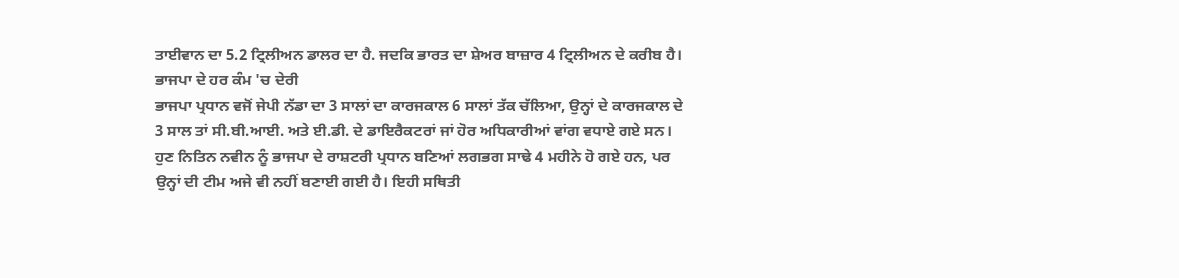ਤਾਈਵਾਨ ਦਾ 5.2 ਟ੍ਰਿਲੀਅਨ ਡਾਲਰ ਦਾ ਹੈ. ਜਦਕਿ ਭਾਰਤ ਦਾ ਸ਼ੇਅਰ ਬਾਜ਼ਾਰ 4 ਟ੍ਰਿਲੀਅਨ ਦੇ ਕਰੀਬ ਹੈ।
ਭਾਜਪਾ ਦੇ ਹਰ ਕੰਮ 'ਚ ਦੇਰੀ
ਭਾਜਪਾ ਪ੍ਰਧਾਨ ਵਜੋਂ ਜੇਪੀ ਨੱਡਾ ਦਾ 3 ਸਾਲਾਂ ਦਾ ਕਾਰਜਕਾਲ 6 ਸਾਲਾਂ ਤੱਕ ਚੱਲਿਆ, ਉਨ੍ਹਾਂ ਦੇ ਕਾਰਜਕਾਲ ਦੇ 3 ਸਾਲ ਤਾਂ ਸੀ.ਬੀ.ਆਈ. ਅਤੇ ਈ.ਡੀ. ਦੇ ਡਾਇਰੈਕਟਰਾਂ ਜਾਂ ਹੋਰ ਅਧਿਕਾਰੀਆਂ ਵਾਂਗ ਵਧਾਏ ਗਏ ਸਨ। ਹੁਣ ਨਿਤਿਨ ਨਵੀਨ ਨੂੰ ਭਾਜਪਾ ਦੇ ਰਾਸ਼ਟਰੀ ਪ੍ਰਧਾਨ ਬਣਿਆਂ ਲਗਭਗ ਸਾਢੇ 4 ਮਹੀਨੇ ਹੋ ਗਏ ਹਨ, ਪਰ ਉਨ੍ਹਾਂ ਦੀ ਟੀਮ ਅਜੇ ਵੀ ਨਹੀਂ ਬਣਾਈ ਗਈ ਹੈ। ਇਹੀ ਸਥਿਤੀ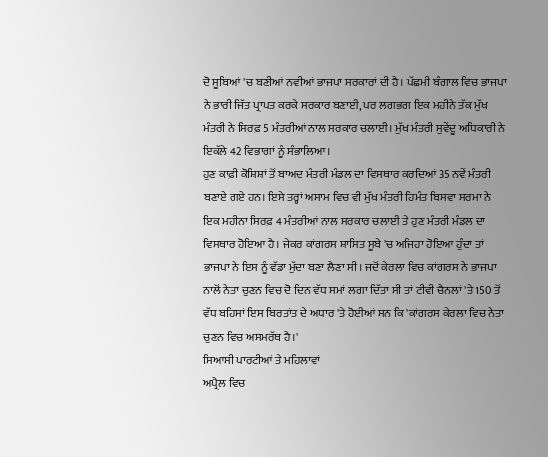ਦੋ ਸੂਬਿਆਂ 'ਚ ਬਣੀਆਂ ਨਵੀਆਂ ਭਾਜਪਾ ਸਰਕਾਰਾਂ ਦੀ ਹੈ। ਪੱਛਮੀ ਬੰਗਾਲ ਵਿਚ ਭਾਜਪਾ ਨੇ ਭਾਰੀ ਜਿੱਤ ਪ੍ਰਾਪਤ ਕਰਕੇ ਸਰਕਾਰ ਬਣਾਈ, ਪਰ ਲਗਭਗ ਇਕ ਮਹੀਨੇ ਤੱਕ ਮੁੱਖ ਮੰਤਰੀ ਨੇ ਸਿਰਫ਼ 5 ਮੰਤਰੀਆਂ ਨਾਲ ਸਰਕਾਰ ਚਲਾਈ। ਮੁੱਖ ਮੰਤਰੀ ਸੁਵੇਂਦੂ ਅਧਿਕਾਰੀ ਨੇ ਇਕੱਲੇ 42 ਵਿਭਾਗਾਂ ਨੂੰ ਸੰਭਾਲਿਆ।
ਹੁਣ ਕਾਫ਼ੀ ਕੋਸ਼ਿਸ਼ਾਂ ਤੋਂ ਬਾਅਦ ਮੰਤਰੀ ਮੰਡਲ ਦਾ ਵਿਸਥਾਰ ਕਰਦਿਆਂ 35 ਨਵੇਂ ਮੰਤਰੀ ਬਣਾਏ ਗਏ ਹਨ। ਇਸੇ ਤਰ੍ਹਾਂ ਅਸਾਮ ਵਿਚ ਵੀ ਮੁੱਖ ਮੰਤਰੀ ਹਿਮੰਤ ਬਿਸਵਾ ਸਰਮਾ ਨੇ ਇਕ ਮਹੀਨਾ ਸਿਰਫ਼ 4 ਮੰਤਰੀਆਂ ਨਾਲ ਸਰਕਾਰ ਚਲਾਈ ਤੇ ਹੁਣ ਮੰਤਰੀ ਮੰਡਲ ਦਾ ਵਿਸਥਾਰ ਹੋਇਆ ਹੈ। ਜੇਕਰ ਕਾਂਗਰਸ ਸ਼ਾਸਿਤ ਸੂਬੇ 'ਚ ਅਜਿਹਾ ਹੋਇਆ ਹੁੰਦਾ ਤਾਂ ਭਾਜਪਾ ਨੇ ਇਸ ਨੂੰ ਵੱਡਾ ਮੁੱਦਾ ਬਣਾ ਲੈਣਾ ਸੀ। ਜਦੋਂ ਕੇਰਲਾ ਵਿਚ ਕਾਂਗਰਸ ਨੇ ਭਾਜਪਾ ਨਾਲੋਂ ਨੇਤਾ ਚੁਣਨ ਵਿਚ ਦੋ ਦਿਨ ਵੱਧ ਸਮਾਂ ਲਗਾ ਦਿੱਤਾ ਸੀ ਤਾਂ ਟੀਵੀ ਚੈਨਲਾਂ 'ਤੇ 150 ਤੋਂ ਵੱਧ ਬਹਿਸਾਂ ਇਸ ਬਿਰਤਾਂਤ ਦੇ ਅਧਾਰ 'ਤੇ ਹੋਈਆਂ ਸਨ ਕਿ 'ਕਾਂਗਰਸ ਕੇਰਲਾ ਵਿਚ ਨੇਤਾ ਚੁਣਨ ਵਿਚ ਅਸਮਰੱਥ ਹੈ।'
ਸਿਆਸੀ ਪਾਰਟੀਆਂ ਤੇ ਮਹਿਲਾਵਾਂ
ਅਪ੍ਰੈਲ ਵਿਚ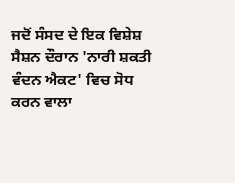ਜਦੋਂ ਸੰਸਦ ਦੇ ਇਕ ਵਿਸ਼ੇਸ਼ ਸੈਸ਼ਨ ਦੌਰਾਨ 'ਨਾਰੀ ਸ਼ਕਤੀ ਵੰਦਨ ਐਕਟ' ਵਿਚ ਸੋਧ ਕਰਨ ਵਾਲਾ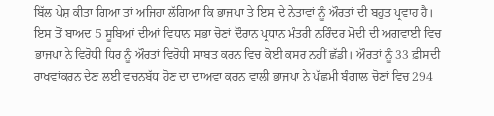ਬਿੱਲ ਪੇਸ਼ ਕੀਤਾ ਗਿਆ ਤਾਂ ਅਜਿਹਾ ਲੱਗਿਆ ਕਿ ਭਾਜਪਾ ਤੇ ਇਸ ਦੇ ਨੇਤਾਵਾਂ ਨੂੰ ਔਰਤਾਂ ਦੀ ਬਹੁਤ ਪ੍ਰਵਾਹ ਹੈ। ਇਸ ਤੋਂ ਬਾਅਦ 5 ਸੂਬਿਆਂ ਦੀਆਂ ਵਿਧਾਨ ਸਭਾ ਚੋਣਾਂ ਦੌਰਾਨ ਪ੍ਰਧਾਨ ਮੰਤਰੀ ਨਰਿੰਦਰ ਮੋਦੀ ਦੀ ਅਗਵਾਈ ਵਿਚ ਭਾਜਪਾ ਨੇ ਵਿਰੋਧੀ ਧਿਰ ਨੂੰ ਔਰਤਾਂ ਵਿਰੋਧੀ ਸਾਬਤ ਕਰਨ ਵਿਚ ਕੋਈ ਕਸਰ ਨਹੀਂ ਛੱਡੀ। ਔਰਤਾਂ ਨੂੰ 33 ਫ਼ੀਸਦੀ ਰਾਖਵਾਂਕਰਨ ਦੇਣ ਲਈ ਵਚਨਬੱਧ ਹੋਣ ਦਾ ਦਾਅਵਾ ਕਰਨ ਵਾਲੀ ਭਾਜਪਾ ਨੇ ਪੱਛਮੀ ਬੰਗਾਲ ਚੋਣਾਂ ਵਿਚ 294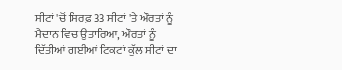ਸੀਟਾਂ 'ਚੋਂ ਸਿਰਫ਼ 33 ਸੀਟਾਂ 'ਤੇ ਔਰਤਾਂ ਨੂੰ ਮੈਦਾਨ ਵਿਚ ਉਤਾਰਿਆ, ਔਰਤਾਂ ਨੂੰ ਦਿੱਤੀਆਂ ਗਈਆਂ ਟਿਕਟਾਂ ਕੁੱਲ ਸੀਟਾਂ ਦਾ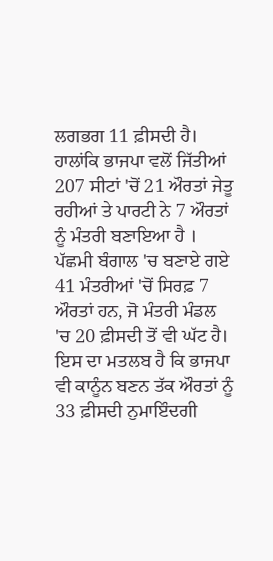ਲਗਭਗ 11 ਫ਼ੀਸਦੀ ਹੈ। ਹਾਲਾਂਕਿ ਭਾਜਪਾ ਵਲੋਂ ਜਿੱਤੀਆਂ 207 ਸੀਟਾਂ 'ਚੋਂ 21 ਔਰਤਾਂ ਜੇਤੂ ਰਹੀਆਂ ਤੇ ਪਾਰਟੀ ਨੇ 7 ਔਰਤਾਂ ਨੂੰ ਮੰਤਰੀ ਬਣਾਇਆ ਹੈ । ਪੱਛਮੀ ਬੰਗਾਲ 'ਚ ਬਣਾਏ ਗਏ 41 ਮੰਤਰੀਆਂ 'ਚੋਂ ਸਿਰਫ਼ 7 ਔਰਤਾਂ ਹਨ, ਜੋ ਮੰਤਰੀ ਮੰਡਲ 'ਚ 20 ਫ਼ੀਸਦੀ ਤੋਂ ਵੀ ਘੱਟ ਹੈ। ਇਸ ਦਾ ਮਤਲਬ ਹੈ ਕਿ ਭਾਜਪਾ ਵੀ ਕਾਨੂੰਨ ਬਣਨ ਤੱਕ ਔਰਤਾਂ ਨੂੰ 33 ਫ਼ੀਸਦੀ ਨੁਮਾਇੰਦਗੀ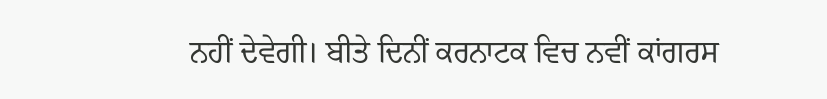ਨਹੀਂ ਦੇਵੇਗੀ। ਬੀਤੇ ਦਿਨੀਂ ਕਰਨਾਟਕ ਵਿਚ ਨਵੀਂ ਕਾਂਗਰਸ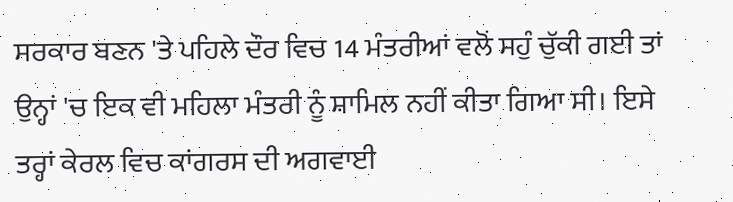ਸਰਕਾਰ ਬਣਨ 'ਤੇ ਪਹਿਲੇ ਦੌਰ ਵਿਚ 14 ਮੰਤਰੀਆਂ ਵਲੋਂ ਸਹੁੰ ਚੁੱਕੀ ਗਈ ਤਾਂ ਉਨ੍ਹਾਂ 'ਚ ਇਕ ਵੀ ਮਹਿਲਾ ਮੰਤਰੀ ਨੂੰ ਸ਼ਾਮਿਲ ਨਹੀਂ ਕੀਤਾ ਗਿਆ ਸੀ। ਇਸੇ ਤਰ੍ਹਾਂ ਕੇਰਲ ਵਿਚ ਕਾਂਗਰਸ ਦੀ ਅਗਵਾਈ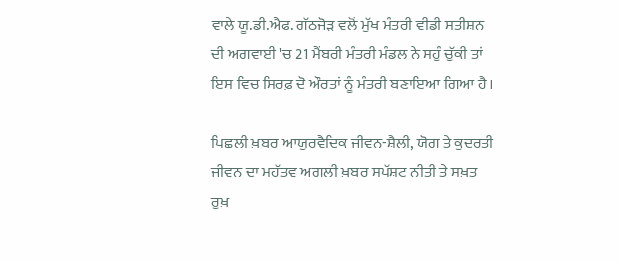ਵਾਲੇ ਯੂ.ਡੀ.ਐਫ. ਗੱਠਜੋੜ ਵਲੋਂ ਮੁੱਖ ਮੰਤਰੀ ਵੀਡੀ ਸਤੀਸ਼ਨ ਦੀ ਅਗਵਾਈ 'ਚ 21 ਮੈਂਬਰੀ ਮੰਤਰੀ ਮੰਡਲ ਨੇ ਸਹੁੰ ਚੁੱਕੀ ਤਾਂ ਇਸ ਵਿਚ ਸਿਰਫ਼ ਦੋ ਔਰਤਾਂ ਨੂੰ ਮੰਤਰੀ ਬਣਾਇਆ ਗਿਆ ਹੈ।

ਪਿਛਲੀ ਖ਼ਬਰ ਆਯੁਰਵੈਦਿਕ ਜੀਵਨ-ਸ਼ੈਲੀ, ਯੋਗ ਤੇ ਕੁਦਰਤੀ ਜੀਵਨ ਦਾ ਮਹੱਤਵ ਅਗਲੀ ਖ਼ਬਰ ਸਪੱਸ਼ਟ ਨੀਤੀ ਤੇ ਸਖ਼ਤ ਰੁਖ਼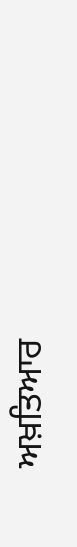ਅਖ਼ਤਿਆਰ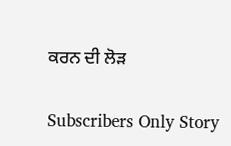ਕਰਨ ਦੀ ਲੋੜ

Subscribers Only Story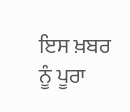ਇਸ ਖ਼ਬਰ ਨੂੰ ਪੂਰਾ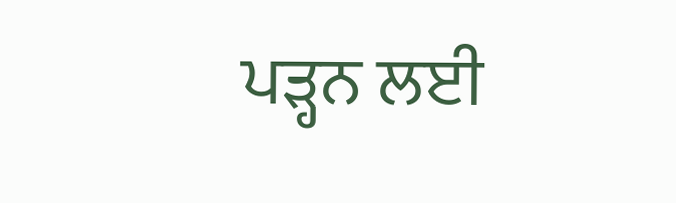ਪੜ੍ਹਨ ਲਈ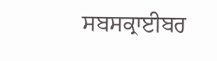ਸਬਸਕ੍ਰਾਈਬਰ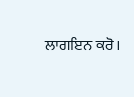ਲਾਗਇਨ ਕਰੋ।